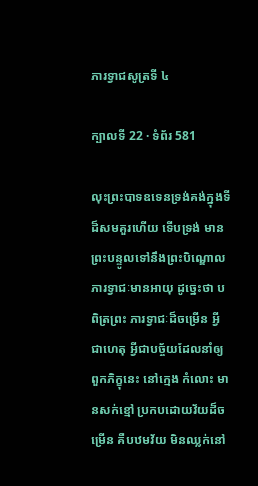ភារទ្វាជសូត្រទី ៤

ក្បាលទី 22 · ទំព័រ 581

លុះព្រះបាទឧទេនទ្រង់គង់ក្នុងទីដ៏សមគួរហើយ ទើបទ្រង់ មានព្រះបន្ទូលទៅនឹងព្រះបិណ្ឌោលភារទ្វាជៈមានអាយុ ដូច្នេះថា បពិត្រព្រះ ភារទ្វាជៈដ៏ចម្រើន អ្វីជាហេតុ អ្វីជាបច្ច័យដែលនាំឲ្យពួកភិក្ខុនេះ នៅក្មេង កំលោះ មានសក់ខ្មៅ ប្រកបដោយវ័យដ៏ចម្រើន គឺបឋមវ័យ មិនឈ្លក់នៅ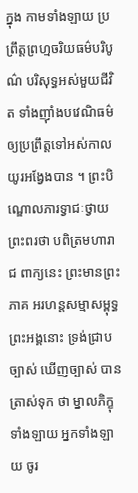ក្នុង កាមទាំងឡាយ ប្រព្រឹត្តព្រហ្មចរិយធម៌បរិបូណ៌ បរិសុទ្ធអស់មួយជីវិត ទាំងញ៉ាំងបវេណិធម៌ ឲ្យប្រព្រឹត្តទៅអស់កាលយូរអង្វែងបាន ។ ព្រះបិណ្ឌោលភារទ្វាជៈថ្វាយព្រះពរថា បពិត្រមហារាជ ពាក្យនេះ ព្រះមានព្រះភាគ អរហន្តសម្មាសម្ពុទ្ធព្រះអង្គនោះ ទ្រង់ជ្រាបច្បាស់ ឃើញច្បាស់ បានត្រាស់ទុក ថា ម្នាលភិក្ខុទាំងឡាយ អ្នកទាំងឡាយ ចូរ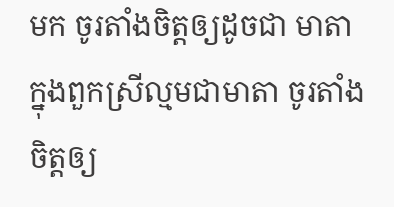មក ចូរតាំងចិត្តឲ្យដូចជា មាតា ក្នុងពួកស្រីល្មមជាមាតា ចូរតាំងចិត្តឲ្យ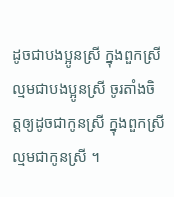ដូចជាបងប្អូនស្រី ក្នុងពួកស្រី ល្មមជាបងប្អូនស្រី ចូរតាំងចិត្តឲ្យដូចជាកូនស្រី ក្នុងពួកស្រីល្មមជាកូនស្រី ។